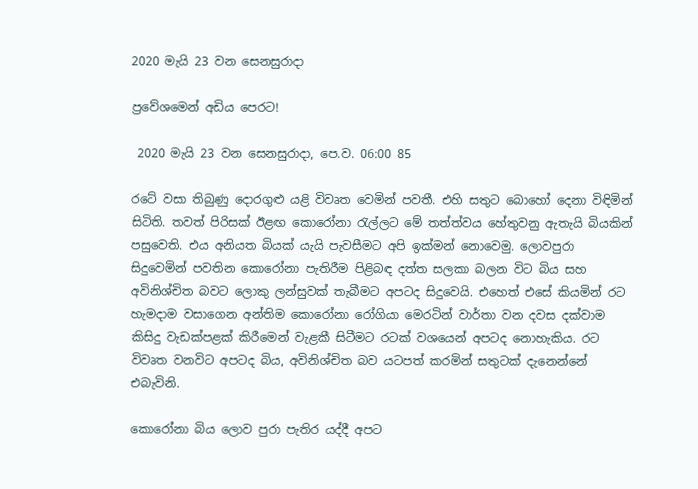2020 මැයි 23 වන සෙනසුරාදා

ප්‍රවේශමෙන් අඩිය පෙරට!

 2020 මැයි 23 වන සෙනසුරාදා, පෙ.ව. 06:00 85

රටේ වසා තිබුණු දොරගුළු යළි විවෘත වෙමින් පවතී. එහි සතුට බොහෝ දෙනා විඳිමින් සිටිති. තවත් පිරිසක් ඊළඟ කොරෝනා රැල්ලට මේ තත්ත්වය හේතුවනු ඇතැයි බියකින් පසුවෙති. එය අනියත බියක් යැයි පැවසීමට අපි ඉක්මන් නොවෙමු. ලොවපුරා සිදුවෙමින් පවතින කොරෝනා පැතිරීම පිළිබඳ දත්ත සලකා බලන විට බිය සහ අවිනිශ්චිත බවට ලොකු ලන්සුවක් තැබීමට අපටද සිදුවෙයි. එහෙත් එසේ කියමින් රට හැමදාම වසාගෙන අන්තිම කොරෝනා රෝගියා මෙරටින් වාර්තා වන දවස දක්වාම කිසිදු වැඩක්පළක් කිරීමෙන් වැළකී සිටීමට රටක් වශයෙන් අපටද නොහැකිය. රට විවෘත වනවිට අපටද බිය, අවිනිශ්චිත බව යටපත් කරමින් සතුටක් දැනෙන්නේ එබැවිනි.

කොරෝනා බිය ලොව පුරා පැතිර යද්දී අපට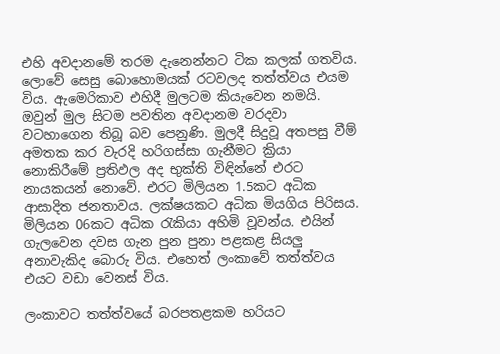එහි අවදානමේ තරම දැනෙන්නට ටික කලක් ගතවිය. ලොවේ සෙසු බොහොමයක් රටවලද තත්ත්වය එයම විය. ඇමෙරිකාව එහිදී මුලටම කියැවෙන නමයි. ඔවුන් මුල සිටම පවතින අවදානම වරදවා වටහාගෙන තිබූ බව පෙනුණි. මුලදී සිදුවූ අතපසු වීම් අමතක කර වැරදි හරිගස්සා ගැනීමට ක්‍රියා නොකිරීමේ ප්‍රතිඵල අද භුක්ති විඳින්නේ එරට නායකයන් නොවේ. එරට මිලියන 1.5කට අධික ආසාදිත ජනතාවය. ලක්ෂයකට අධික මියගිය පිරිසය. මිලියන 06කට අධික රැකියා අහිමි වූවන්ය. එයින් ගැලවෙන දවස ගැන පුන පුනා පළකළ සියලු අනාවැකිද බොරු විය. එහෙත් ලංකාවේ තත්ත්වය එයට වඩා වෙනස් විය.

ලංකාවට තත්ත්වයේ බරපතළකම හරියට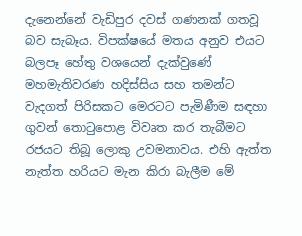දැනෙන්නේ වැඩිපුර දවස් ගණනක් ගතවූ බව සැබෑය. විපක්ෂයේ මතය අනුව එයට බලපෑ හේතු වශයෙන් දැක්වුණේ මහමැතිවරණ හදිස්සිය සහ තමන්ට වැදගත් පිරිසකට මෙරටට පැමිණීම සඳහා ගුවන් තොටුපොළ විවෘත කර තැබීමට රජයට තිබූ ලොකු උවමනාවය. එහි ඇත්ත නැත්ත හරියට මැන කිරා බැලීම මේ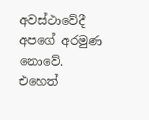අවස්ථාවේදී අපගේ අරමුණ නොවේ. එහෙත්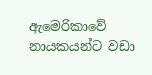ඇමෙරිකාවේ නායකයන්ට වඩා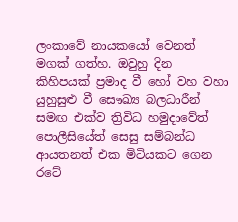ලංකාවේ නායකයෝ වෙනත් මගක් ගත්හ. ඔවුහු දින කිහිපයක් ප්‍රමාද වී හෝ වහ වහා යුහුසුළු වී සෞඛ්‍ය බලධාරීන් සමඟ එක්ව ත්‍රිවිධ හමුදාවේත් පොලීසියේත් සෙසු සම්බන්ධ ආයතනත් එක මිටියකට ගෙන රටේ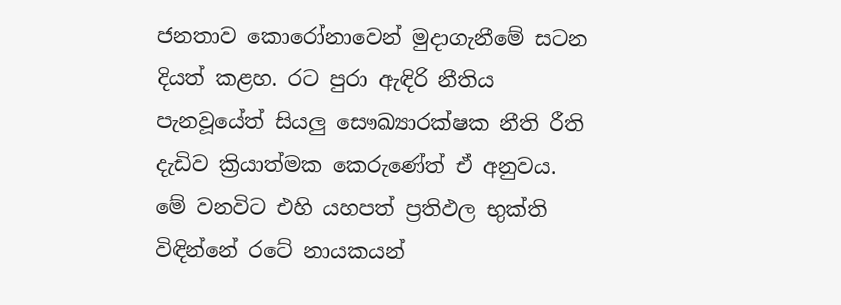ජනතාව කොරෝනාවෙන් මුදාගැනීමේ සටන දියත් කළහ. රට පුරා ඇඳිරි නීතිය පැනවූයේත් සියලු සෞඛ්‍යාරක්ෂක නීති රීති දැඩිව ක්‍රියාත්මක කෙරුණේත් ඒ අනුවය. මේ වනවිට එහි යහපත් ප්‍රතිඵල භුක්ති විඳින්නේ රටේ නායකයන්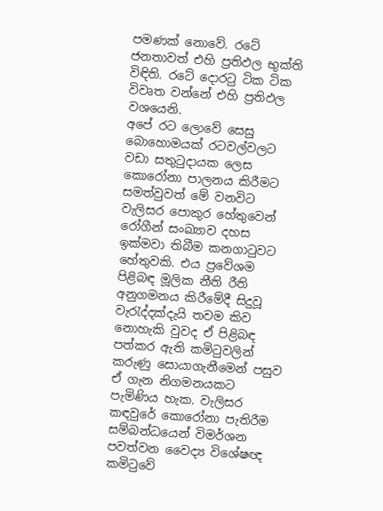පමණක් නොවේ. රටේ ජනතාවත් එහි ප්‍රතිඵල භුක්ති විඳිති. රටේ දොරටු ටික ටික විවෘත වන්නේ එහි ප්‍රතිඵල වශයෙනි.
අපේ රට ලොවේ සෙසු බොහොමයක් රටවල්වලට වඩා සතුටුදායක ලෙස කොරෝනා පාලනය කිරීමට සමත්වුවත් මේ වනවිට වැලිසර පොකුර හේතුවෙන් රෝගීන් සංඛ්‍යාව දහස ඉක්මවා තිබීම කනගාටුවට හේතුවකි. එය ප්‍රවේශම පිළිබඳ මූලික නීති රීති අනුගමනය කිරීමේදී සිදුවූ වැරැද්දක්දැයි තවම කිව නොහැකි වුවද ඒ පිළිබඳ පත්කර ඇති කමිටුවලින් කරුණු සොයාගැනීමෙන් පසුව ඒ ගැන නිගමනයකට පැමිණිය හැක. වැලිසර කඳවුරේ කොරෝනා පැතිරීම සම්බන්ධයෙන් විමර්ශන පවත්වන වෛද්‍ය විශේෂඥ කමිටුවේ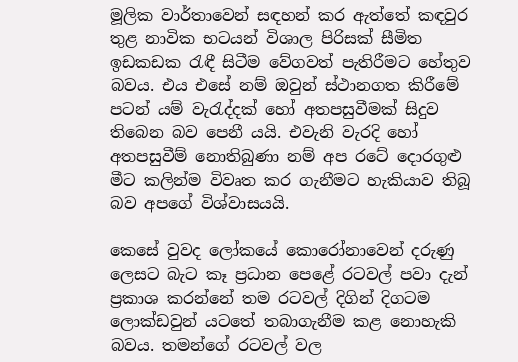මූලික වාර්තාවෙන් සඳහන් කර ඇත්තේ කඳවුර තුළ නාවික භටයන් විශාල පිරිසක් සීමිත ඉඩකඩක රැඳී සිටීම වේගවත් පැතිරීමට හේතුව බවය. එය එසේ නම් ඔවුන් ස්ථානගත කිරීමේ පටන් යම් වැරැද්දක් හෝ අතපසුවීමක් සිදුව තිබෙන බව පෙනී යයි. එවැනි වැරදි හෝ අතපසුවීම් නොතිබුණා නම් අප රටේ දොරගුළු මීට කලින්ම විවෘත කර ගැනීමට හැකියාව තිබූ බව අපගේ විශ්වාසයයි.

කෙසේ වුවද ලෝකයේ කොරෝනාවෙන් දරුණු ලෙසට බැට කෑ ප්‍රධාන පෙළේ රටවල් පවා දැන් ප්‍රකාශ කරන්නේ තම රටවල් දිගින් දිගටම ලොක්ඩවුන් යටතේ තබාගැනීම කළ නොහැකි බවය. තමන්ගේ රටවල් වල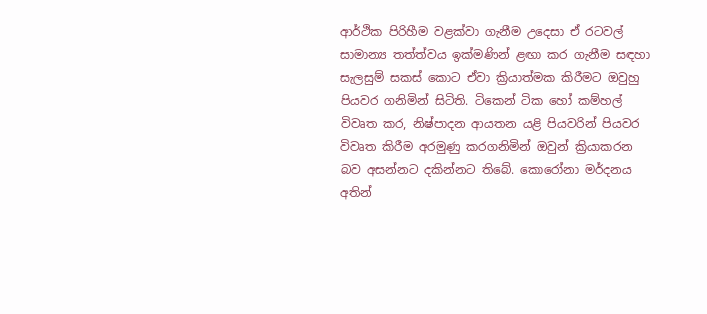ආර්ථික පිරිහීම වළක්වා ගැනීම උදෙසා ඒ රටවල් සාමාන්‍ය තත්ත්වය ඉක්මණින් ළඟා කර ගැනීම සඳහා සැලසුම් සකස් කොට ඒවා ක්‍රියාත්මක කිරීමට ඔවුහු පියවර ගනිමින් සිටිති. ටිකෙන් ටික හෝ කම්හල් විවෘත කර, නිෂ්පාදන ආයතන යළි පියවරින් පියවර විවෘත කිරීම අරමුණු කරගනිමින් ඔවුන් ක්‍රියාකරන බව අසන්නට දකින්නට තිබේ. කොරෝනා මර්දනය අතින්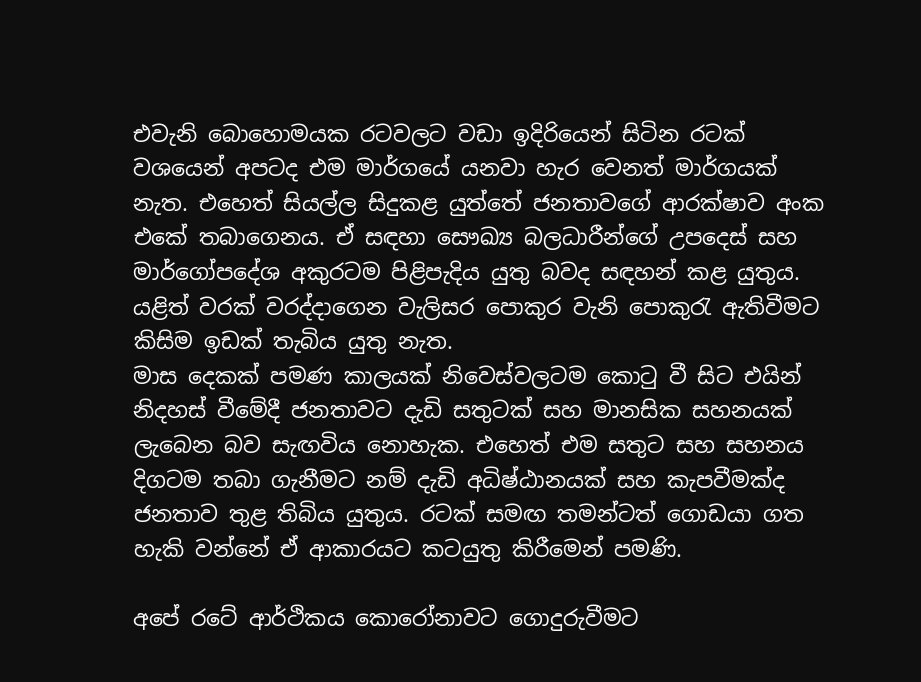එවැනි බොහොමයක රටවලට වඩා ඉදිරියෙන් සිටින රටක් වශයෙන් අපටද එම මාර්ගයේ යනවා හැර වෙනත් මාර්ගයක් නැත. එහෙත් සියල්ල සිදුකළ යුත්තේ ජනතාවගේ ආරක්ෂාව අංක එකේ තබාගෙනය. ඒ සඳහා සෞඛ්‍ය බලධාරීන්ගේ උපදෙස් සහ මාර්ගෝපදේශ අකුරටම පිළිපැදිය යුතු බවද සඳහන් කළ යුතුය. යළිත් වරක් වරද්දාගෙන වැලිසර පොකුර වැනි පොකුරැ ඇතිවීමට කිසිම ඉඩක් තැබිය යුතු නැත.
මාස දෙකක් පමණ කාලයක් නිවෙස්වලටම කොටු වී සිට එයින් නිදහස් වීමේදී ජනතාවට දැඩි සතුටක් සහ මානසික සහනයක් ලැබෙන බව සැඟවිය නොහැක. එහෙත් එම සතුට සහ සහනය දිගටම තබා ගැනීමට නම් දැඩි අධිෂ්ඨානයක් සහ කැපවීමක්ද ජනතාව තුළ තිබිය යුතුය. රටක් සමඟ තමන්ටත් ගොඩයා ගත හැකි වන්නේ ඒ ආකාරයට කටයුතු කිරීමෙන් පමණි.

අපේ රටේ ආර්ථිකය කොරෝනාවට ගොදුරුවීමට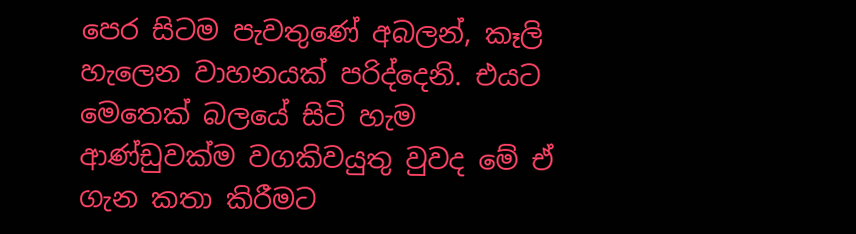පෙර සිටම පැවතුණේ අබලන්, කෑලි හැලෙන වාහනයක් පරිද්දෙනි. එයට මෙතෙක් බලයේ සිටි හැම ආණ්ඩුවක්ම වගකිවයුතු වුවද මේ ඒ ගැන කතා කිරීමට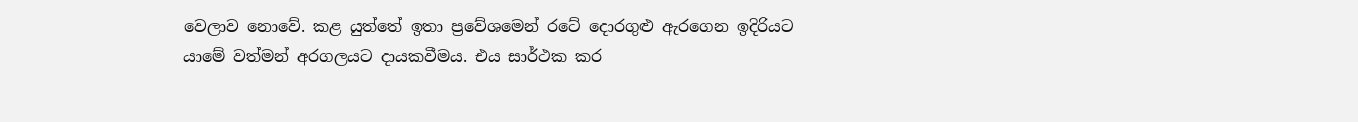වෙලාව නොවේ. කළ යුත්තේ ඉතා ප්‍රවේශමෙන් රටේ දොරගුළු ඇරගෙන ඉදිරියට යාමේ වත්මන් අරගලයට දායකවීමය. එය සාර්ථක කර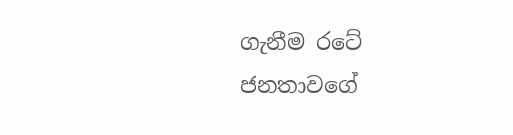ගැනීම රටේ ජනතාවගේ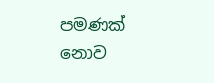පමණක් නොව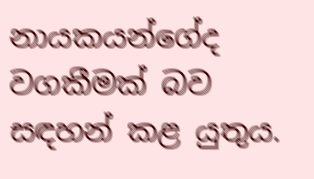නායකයන්ගේද වගකීමක් බව සඳහන් කළ යුතුය.